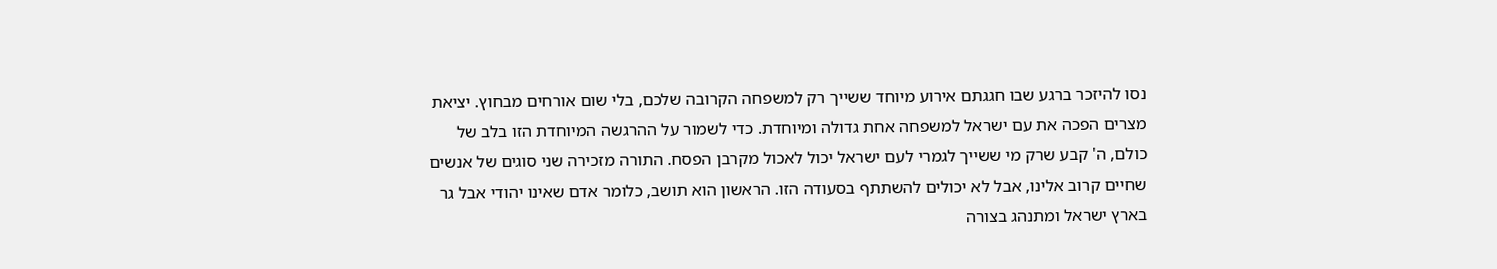נסו להיזכר ברגע שבו חגגתם אירוע מיוחד ששייך רק למשפחה הקרובה שלכם, בלי שום אורחים מבחוץ. יציאת מצרים הפכה את עם ישראל למשפחה אחת גדולה ומיוחדת. כדי לשמור על ההרגשה המיוחדת הזו בלב של כולם, ה' קבע שרק מי ששייך לגמרי לעם ישראל יכול לאכול מקרבן הפסח. התורה מזכירה שני סוגים של אנשים שחיים קרוב אלינו, אבל לא יכולים להשתתף בסעודה הזו. הראשון הוא תושב, כלומר אדם שאינו יהודי אבל גר בארץ ישראל ומתנהג בצורה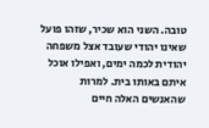טובה. השני הוא שכיר, שזהו פועל שאינו יהודי שעובד אצל משפחה יהודית לכמה ימים, ואפילו אוכל איתם באותו בית. למרות שהאנשים האלה חיים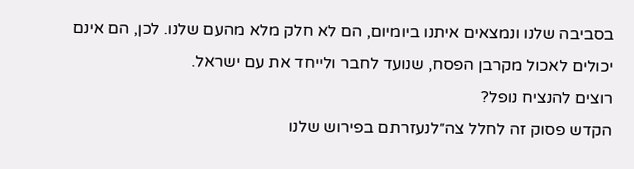בסביבה שלנו ונמצאים איתנו ביומיום, הם לא חלק מלא מהעם שלנו. לכן, הם אינם יכולים לאכול מקרבן הפסח, שנועד לחבר ולייחד את עם ישראל.
רוצים להנציח נופל?
הקדש פסוק זה לחלל צה״לנעזרתם בפירוש שלנו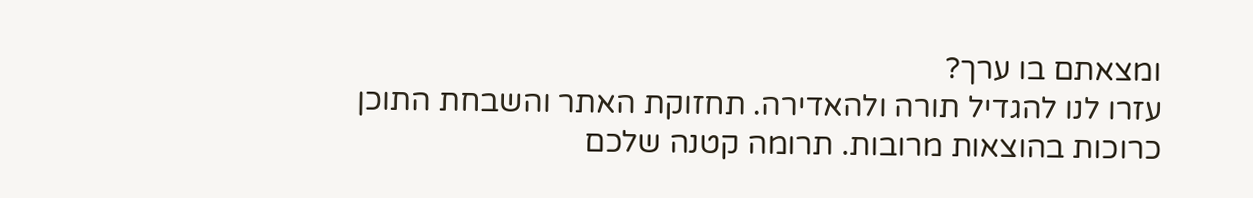ומצאתם בו ערך?
עזרו לנו להגדיל תורה ולהאדירה. תחזוקת האתר והשבחת התוכן כרוכות בהוצאות מרובות. תרומה קטנה שלכם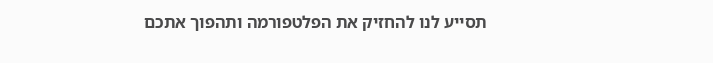תסייע לנו להחזיק את הפלטפורמה ותהפוך אתכם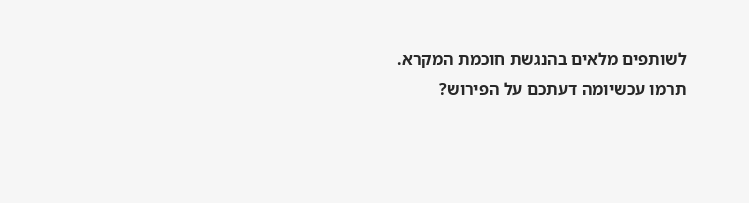לשותפים מלאים בהנגשת חוכמת המקרא.
תרמו עכשיומה דעתכם על הפירוש?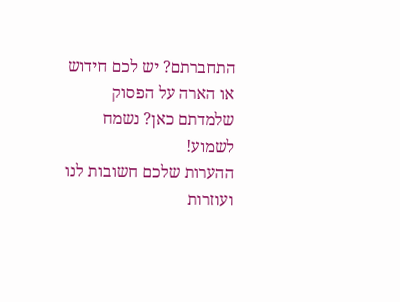התחברתם? יש לכם חידוש או הארה על הפסוק שלמדתם כאן? נשמח לשמוע!
ההערות שלכם חשובות לנו ועוזרות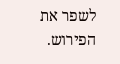לשפר את הפירוש.